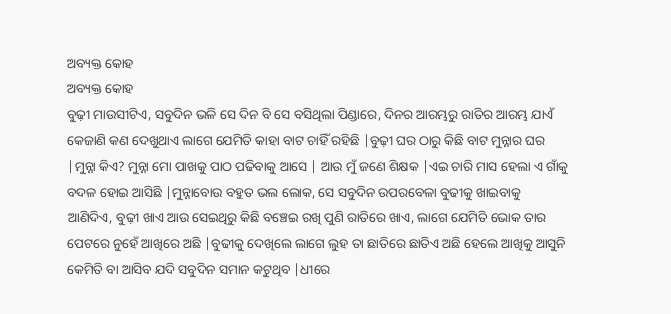ଅବ୍ୟକ୍ତ କୋହ
ଅବ୍ୟକ୍ତ କୋହ
ବୁଢ଼ୀ ମାଉସୀଟିଏ, ସବୁଦିନ ଭଳି ସେ ଦିନ ବି ସେ ବସିଥିଲା ପିଣ୍ଡାରେ, ଦିନର ଆରମ୍ଭରୁ ରାତିର ଆରମ୍ଭ ଯାଏଁ କେଜାଣି କଣ ଦେଖୁଥାଏ ଲାଗେ ଯେମିତି କାହା ବାଟ ଚାହିଁ ରହିଛି |ବୁଢ଼ୀ ଘର ଠାରୁ କିଛି ବାଟ ମୁନ୍ନାର ଘର |ମୁନ୍ନା କିଏ? ମୁନ୍ନା ମୋ ପାଖକୁ ପାଠ ପଢିବାକୁ ଆସେ | ଆଉ ମୁଁ ଜଣେ ଶିକ୍ଷକ |ଏଇ ଚାରି ମାସ ହେଲା ଏ ଗାଁକୁ ବଦଳ ହୋଇ ଆସିଛି |ମୁନ୍ନାବୋଉ ବହୁତ ଭଲ ଲୋକ, ସେ ସବୁଦିନ ଉପରବେଳା ବୁଢୀକୁ ଖାଇବାକୁ ଆଣିଦିଏ, ବୁଢ଼ୀ ଖାଏ ଆଉ ସେଇଥିରୁ କିଛି ବଞ୍ଚେଇ ରଖି ପୁଣି ରାତିରେ ଖାଏ, ଲାଗେ ଯେମିତି ଭୋକ ତାର ପେଟରେ ନୁହେଁ ଆଖିରେ ଅଛି |ବୁଢୀକୁ ଦେଖିଲେ ଲାଗେ ଲୁହ ତା ଛାତିରେ ଛାତିଏ ଅଛି ହେଲେ ଆଖିକୁ ଆସୁନି କେମିତି ବା ଆସିବ ଯଦି ସବୁଦିନ ସମାନ କଟୁଥିବ |ଧୀରେ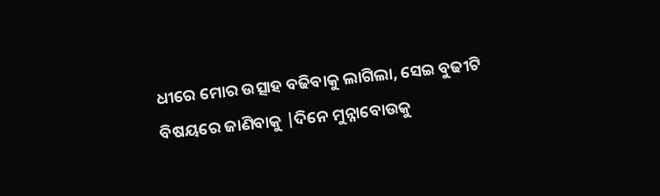ଧୀରେ ମୋର ଉତ୍ସାହ ବଢିବାକୁ ଲାଗିଲା, ସେଇ ବୁଢୀଟି ବିଷୟରେ ଜାଣିବାକୁ |ଦିନେ ମୁନ୍ନାବୋଉକୁ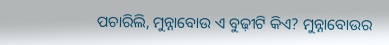ପଚାରିଲି, ମୁନ୍ନାବୋଉ ଏ ବୁଢ଼ୀଟି କିଏ? ମୁନ୍ନାବୋଉର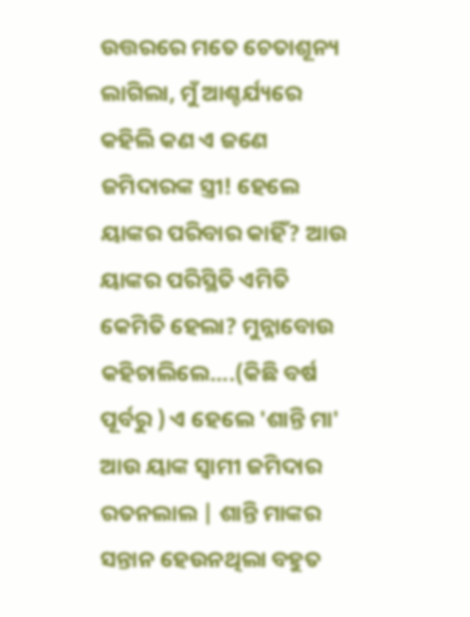ଉତ୍ତରରେ ମତେ ଚେତାଶୂନ୍ୟ ଲାଗିଲା, ମୁଁ ଆଶ୍ଚର୍ଯ୍ୟରେ କହିଲି କଣ ଏ ଜଣେ ଜମିଦାରଙ୍କ ସ୍ତ୍ରୀ! ହେଲେ ୟାଙ୍କର ପରିବାର କାହିଁ? ଆଉ ୟାଙ୍କର ପରିସ୍ଥିତି ଏମିତି କେମିତି ହେଲା? ମୁନ୍ନାବୋଉ କହିଚାଲିଲେ....(କିଛି ବର୍ଷ ପୂର୍ବରୁ ) ଏ ହେଲେ 'ଶାନ୍ତି ମା' ଆଉ ୟାଙ୍କ ସ୍ୱାମୀ ଜମିଦାର ରତନଲାଲ | ଶାନ୍ତି ମାଙ୍କର ସନ୍ତାନ ହେଉନଥିଲା ବହୁତ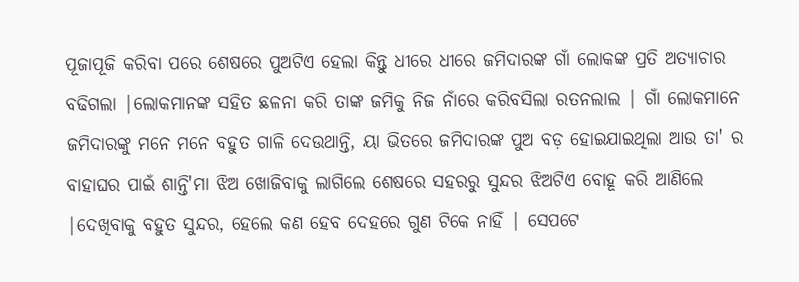ପୂଜାପୂଜି କରିବା ପରେ ଶେଷରେ ପୁଅଟିଏ ହେଲା କିନ୍ତୁ ଧୀରେ ଧୀରେ ଜମିଦାରଙ୍କ ଗାଁ ଲୋକଙ୍କ ପ୍ରତି ଅତ୍ୟାଚାର ବଢିଗଲା |ଲୋକମାନଙ୍କ ସହିତ ଛଳନା କରି ତାଙ୍କ ଜମିକୁ ନିଜ ନାଁରେ କରିବସିଲା ରତନଲାଲ | ଗାଁ ଲୋକମାନେ ଜମିଦାରଙ୍କୁ ମନେ ମନେ ବହୁତ ଗାଳି ଦେଉଥାନ୍ତି, ୟା ଭିତରେ ଜମିଦାରଙ୍କ ପୁଅ ବଡ଼ ହୋଇଯାଇଥିଲା ଆଉ ତା' ର ବାହାଘର ପାଇଁ ଶାନ୍ତି'ମା ଝିଅ ଖୋଜିବାକୁ ଲାଗିଲେ ଶେଷରେ ସହରରୁ ସୁନ୍ଦର ଝିଅଟିଏ ବୋହୂ କରି ଆଣିଲେ |ଦେଖିବାକୁ ବହୁତ ସୁନ୍ଦର, ହେଲେ କଣ ହେବ ଦେହରେ ଗୁଣ ଟିକେ ନାହିଁ | ସେପଟେ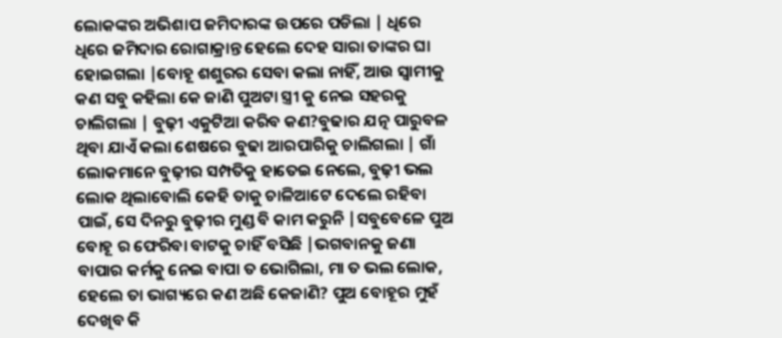ଲୋକଙ୍କର ଅଭିଶାପ ଜମିଦାରଙ୍କ ଉପରେ ପଡିଲା | ଧିରେ ଧିରେ ଜମିଦାର ରୋଗାକ୍ରାନ୍ତ ହେଲେ ଦେହ ସାରା ତାଙ୍କର ଘା ହୋଇଗଲା |ବୋହୂ ଶଶୁରର ସେବା କଲା ନାହିଁ, ଆଉ ସ୍ୱାମୀକୁ କଣ ସବୁ କହିଲା କେ ଜାଣି ପୁଅଟା ସ୍ତ୍ରୀ କୁ ନେଇ ସହରକୁ ଚାଲିଗଲା | ବୁଢ଼ୀ ଏକୁଟିଆ କରିବ କଣ?ବୁଢାର ଯତ୍ନ ପାରୁବଳ ଥିବା ଯାଏଁ କଲା ଶେଷରେ ବୁଢା ଆରପାରିକୁ ଚାଲିଗଲା | ଗାଁ ଲୋକମାନେ ବୁଢ଼ୀର ସମ୍ପତିକୁ ହାତେଇ ନେଲେ, ବୁଢ଼ୀ ଭଲ ଲୋକ ଥିଲାବୋଲି କେହି ତାକୁ ଚାଳିଆଟେ ଦେଲେ ରହିବା ପାଇଁ, ସେ ଦିନରୁ ବୁଢ଼ୀର ମୁଣ୍ଡ ବି କାମ କରୁନି |ସବୁବେଳେ ପୁଅ ବୋହୂ ର ଫେରିବା ବାଟକୁ ଚାହିଁ ବସିଛି |ଭଗବାନକୁ ଜଣା ବାପାର କର୍ମକୁ ନେଇ ବାପା ତ ଭୋଗିଲା, ମା ତ ଭଲ ଲୋକ, ହେଲେ ତା ଭାଗ୍ୟରେ କଣ ଅଛି କେଜାଣି? ପୁଅ ବୋହୂର ମୁହଁ ଦେଖିବ କି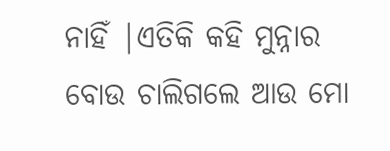ନାହିଁ |ଏତିକି କହି ମୁନ୍ନାର ବୋଉ ଚାଲିଗଲେ ଆଉ ମୋ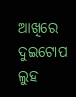ଆଖିରେ ଦୁଇଟୋପ ଲୁହ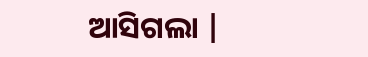ଆସିଗଲା |